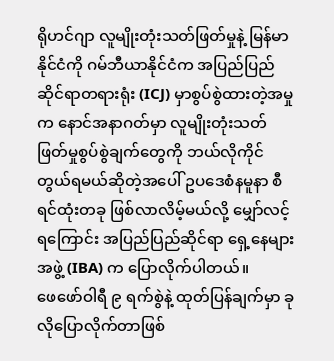ရိုဟင်ဂျာ လူမျိုးတုံးသတ်ဖြတ်မှုနဲ့ မြန်မာနိုင်ငံကို ဂမ်ဘီယာနိုင်ငံက အပြည်ပြည် ဆိုင်ရာတရားရုံး (ICJ) မှာစွပ်စွဲထားတဲ့အမှုက နောင်အနာဂတ်မှာ လူမျိုးတုံးသတ်ဖြတ်မှုစွပ်စွဲချက်တွေကို ဘယ်လိုကိုင်တွယ်ရမယ်ဆိုတဲ့အပေါ် ဥပဒေစံနမူနာ စီရင်ထုံးတခု ဖြစ်လာလိမ့်မယ်လို့ မျှော်လင့်ရကြောင်း အပြည်ပြည်ဆိုင်ရာ ရှေ့နေများအဖွဲ့ (IBA) က ပြောလိုက်ပါတယ်။
ဖေဖော်ဝါရီ ၉ ရက်စွဲနဲ့ ထုတ်ပြန်ချက်မှာ ခုလိုပြောလိုက်တာဖြစ်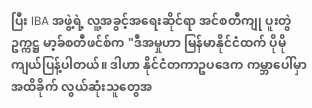ပြီး IBA အဖွဲ့ရဲ့ လူ့အခွင့်အရေးဆိုင်ရာ အင်စတီကျု ပူးတွဲဥက္ကဋ္ဌ မာ့ခ်စတီဖင်စ်က "ဒီအမှုဟာ မြန်မာနိုင်ငံထက် ပိုမိုကျယ်ပြန့်ပါတယ်။ ဒါဟာ နိုင်ငံတကာဥပဒေက ကမ္ဘာပေါ်မှာ အထိခိုက် လွယ်ဆုံးသူတွေအ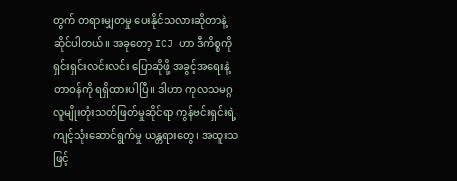တွက် တရားမျှတမှု ပေးနိုင်သလားဆိုတာနဲ့ ဆိုင်ပါတယ်။ အခုတော့ ICJ ဟာ ဒီကိစ္စကို ရှင်းရှင်းလင်းလင်း ပြောဆိုဖို့ အခွင့်အရေးနဲ့ တာဝန်ကို ရရှိထားပါပြီ။ ဒါဟာ ကုလသမဂ္ဂလူမျိုးတုံးသတ်ဖြတ်မှုဆိုင်ရာ ကွန်ဗင်းရှင်းရဲ့ ကျင့်သုံးဆောင်ရွက်မှု ယန္တရားတွေ၊ အထူးသဖြင့်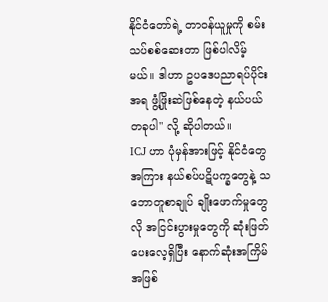နိုင်ငံတော်ရဲ့ တာဝန်ယူမှုကို စမ်းသပ်စစ်ဆေးတာ ဖြစ်ပါလိမ့်မယ်။ ဒါဟာ ဥပဒေပညာရပ်ပိုင်းအရ ဖွံ့ဖြိုးဆဲဖြစ်နေတဲ့ နယ်ပယ်တခုပါ" လို့ ဆိုပါတယ်။
ICJ ဟာ ပုံမှန်အားဖြင့် နိုင်ငံတွေအကြား နယ်စပ်ပဋိပက္ခတွေနဲ့ သဘောတူစာချုပ် ချိုးဖောက်မှုတွေလို အငြင်းပွားမှုတွေကို ဆုံးဖြတ်ပေးလေ့ရှိပြီး နောက်ဆုံးအကြိမ် အဖြစ်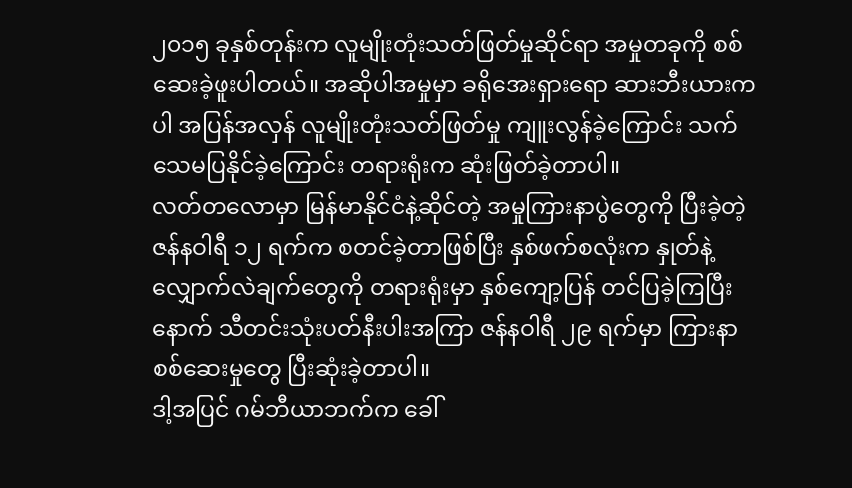၂၀၁၅ ခုနှစ်တုန်းက လူမျိုးတုံးသတ်ဖြတ်မှုဆိုင်ရာ အမှုတခုကို စစ်ဆေးခဲ့ဖူးပါတယ်။ အဆိုပါအမှုမှာ ခရိုအေးရှားရော ဆားဘီးယားကပါ အပြန်အလှန် လူမျိုးတုံးသတ်ဖြတ်မှု ကျူးလွန်ခဲ့ကြောင်း သက်သေမပြနိုင်ခဲ့ကြောင်း တရားရုံးက ဆုံးဖြတ်ခဲ့တာပါ။
လတ်တလောမှာ မြန်မာနိုင်ငံနဲ့ဆိုင်တဲ့ အမှုကြားနာပွဲတွေကို ပြီးခဲ့တဲ့ ဇန်နဝါရီ ၁၂ ရက်က စတင်ခဲ့တာဖြစ်ပြီး နှစ်ဖက်စလုံးက နှုတ်နဲ့ လျှောက်လဲချက်တွေကို တရားရုံးမှာ နှစ်ကျော့ပြန် တင်ပြခဲ့ကြပြီးနောက် သီတင်းသုံးပတ်နီးပါးအကြာ ဇန်နဝါရီ ၂၉ ရက်မှာ ကြားနာစစ်ဆေးမှုတွေ ပြီးဆုံးခဲ့တာပါ။
ဒါ့အပြင် ဂမ်ဘီယာဘက်က ခေါ်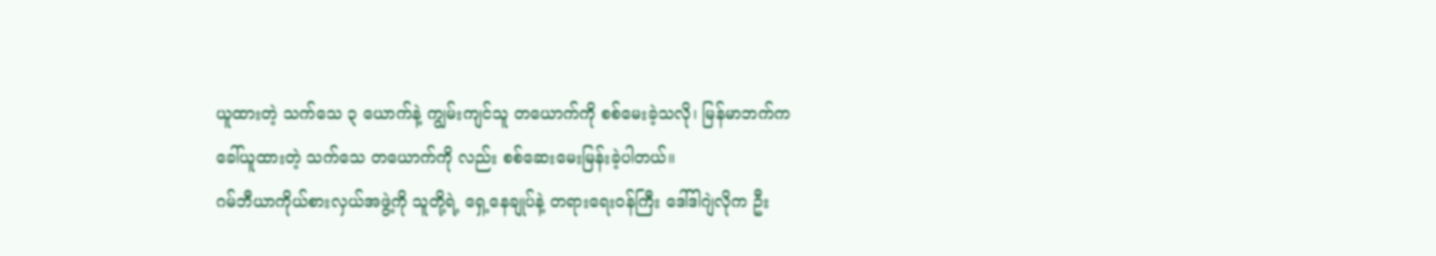ယူထားတဲ့ သက်သေ ၃ ယောက်နဲ့ ကျွမ်းကျင်သူ တယောက်ကို စစ်မေးခဲ့သလို၊ မြန်မာဘက်က ခေါ်ယူထားတဲ့ သက်သေ တယောက်ကို လည်း စစ်ဆေးမေးမြန်းခဲ့ပါတယ်။
ဂမ်ဘီယာကိုယ်စားလှယ်အဖွဲ့ကို သူတို့ရဲ့ ရှေ့နေချုပ်နဲ့ တရားရေးဝန်ကြီး ဒေါ်ဒါဂျဲလိုက ဦး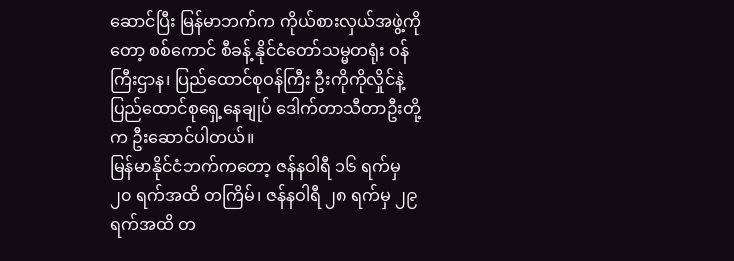ဆောင်ပြီး မြန်မာဘက်က ကိုယ်စားလှယ်အဖွဲ့ကိုတော့ စစ်ကောင် စီခန့် နိုင်ငံတော်သမ္မတရုံး ဝန်ကြီးဌာန၊ ပြည်ထောင်စုဝန်ကြီး ဦးကိုကိုလှိုင်နဲ့ ပြည်ထောင်စုရှေ့နေချုပ် ဒေါက်တာသီတာဦးတို့က ဦးဆောင်ပါတယ်။
မြန်မာနိုင်ငံဘက်ကတော့ ဇန်နဝါရီ ၁၆ ရက်မှ ၂၀ ရက်အထိ တကြိမ်၊ ဇန်နဝါရီ ၂၈ ရက်မှ ၂၉ ရက်အထိ တ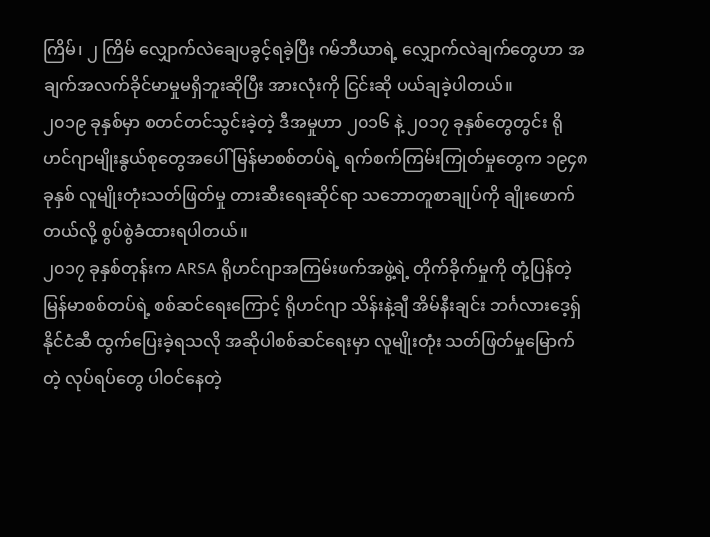ကြိမ်၊ ၂ ကြိမ် လျှောက်လဲချေပခွင့်ရခဲ့ပြီး ဂမ်ဘီယာရဲ့ လျှောက်လဲချက်တွေဟာ အချက်အလက်ခိုင်မာမှုမရှိဘူးဆိုပြီး အားလုံးကို ငြင်းဆို ပယ်ချခဲ့ပါတယ်။
၂၀၁၉ ခုနှစ်မှာ စတင်တင်သွင်းခဲ့တဲ့ ဒီအမှုဟာ ၂၀၁၆ နဲ့ ၂၀၁၇ ခုနှစ်တွေတွင်း ရိုဟင်ဂျာမျိုးနွယ်စုတွေအပေါ် မြန်မာစစ်တပ်ရဲ့ ရက်စက်ကြမ်းကြုတ်မှုတွေက ၁၉၄၈ ခုနှစ် လူမျိုးတုံးသတ်ဖြတ်မှု တားဆီးရေးဆိုင်ရာ သဘောတူစာချုပ်ကို ချိုးဖောက်တယ်လို့ စွပ်စွဲခံထားရပါတယ်။
၂၀၁၇ ခုနှစ်တုန်းက ARSA ရိုဟင်ဂျာအကြမ်းဖက်အဖွဲ့ရဲ့ တိုက်ခိုက်မှုကို တုံ့ပြန်တဲ့ မြန်မာစစ်တပ်ရဲ့ စစ်ဆင်ရေးကြောင့် ရိုဟင်ဂျာ သိန်းနဲ့ချီ အိမ်နီးချင်း ဘင်္ဂလားဒေ့ရှ်နိုင်ငံဆီ ထွက်ပြေးခဲ့ရသလို အဆိုပါစစ်ဆင်ရေးမှာ လူမျိုးတုံး သတ်ဖြတ်မှုမြောက်တဲ့ လုပ်ရပ်တွေ ပါဝင်နေတဲ့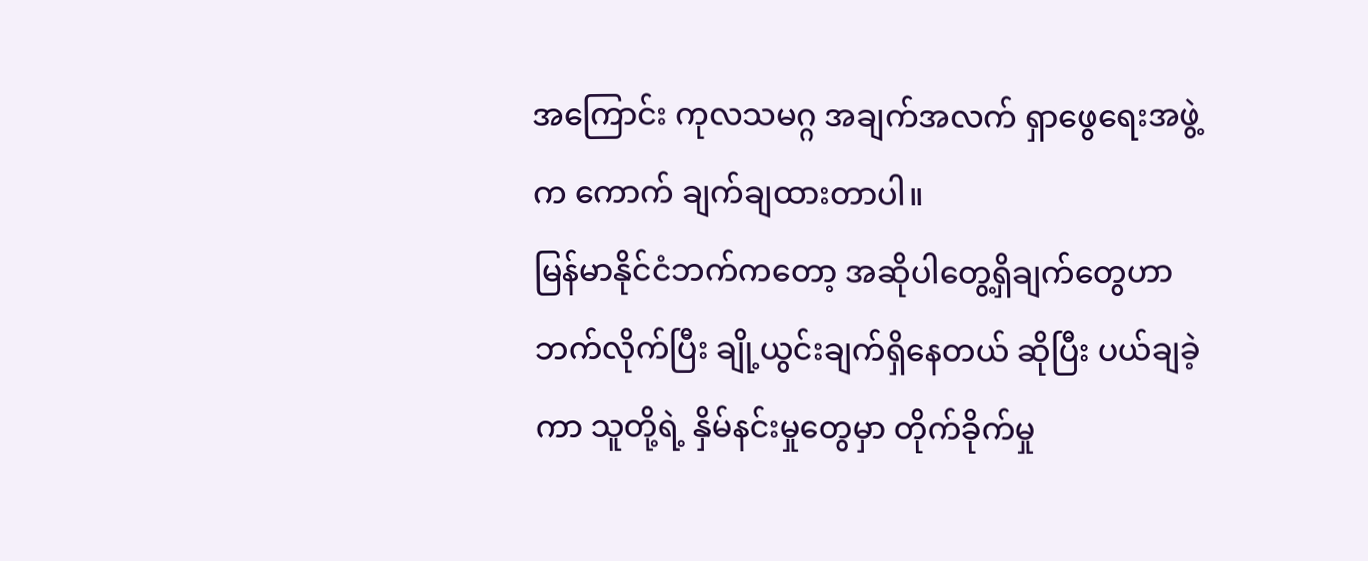အကြောင်း ကုလသမဂ္ဂ အချက်အလက် ရှာဖွေရေးအဖွဲ့က ကောက် ချက်ချထားတာပါ။
မြန်မာနိုင်ငံဘက်ကတော့ အဆိုပါတွေ့ရှိချက်တွေဟာ ဘက်လိုက်ပြီး ချို့ယွင်းချက်ရှိနေတယ် ဆိုပြီး ပယ်ချခဲ့ကာ သူတို့ရဲ့ နှိမ်နင်းမှုတွေမှာ တိုက်ခိုက်မှု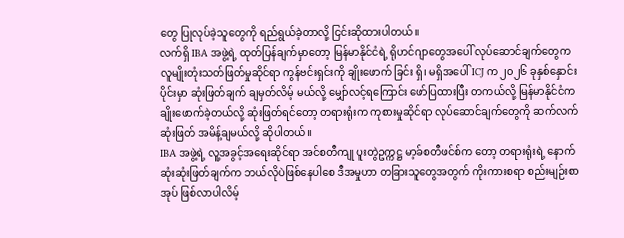တွေ ပြုလုပ်ခဲ့သူတွေကို ရည်ရွယ်ခဲ့တာလို့ ငြင်းဆိုထားပါတယ်။
လက်ရှိ IBA အဖွဲ့ရဲ့ ထုတ်ပြန်ချက်မှာတော့ မြန်မာနိုင်ငံရဲ့ ရိုဟင်ဂျာတွေအပေါ် လုပ်ဆောင်ချက်တွေက လူမျိုးတုံးသတ်ဖြတ်မှုဆိုင်ရာ ကွန်ဗင်းရှင်းကို ချိုးဖောက် ခြင်း ရှိ၊ မရှိအပေါ် ICJ က ၂၀၂၆ ခုနှစ်နှောင်းပိုင်းမှာ ဆုံးဖြတ်ချက် ချမှတ်လိမ့် မယ်လို့ မျှော်လင့်ရကြောင်း ဖော်ပြထားပြီး တကယ်လို့ မြန်မာနိုင်ငံက ချိုးဖောက်ခဲ့တယ်လို့ ဆုံးဖြတ်ရင်တော့ တရားရုံးက ကုစားမှုဆိုင်ရာ လုပ်ဆောင်ချက်တွေကို ဆက်လက် ဆုံးဖြတ် အမိန့်ချမယ်လို့ ဆိုပါတယ်။
IBA အဖွဲ့ရဲ့ လူ့အခွင့်အရေးဆိုင်ရာ အင်စတီကျု ပူးတွဲဥက္ကဋ္ဌ မာ့ခ်စတီဖင်စ်က တော့ တရားရုံးရဲ့ နောက်ဆုံးဆုံးဖြတ်ချက်က ဘယ်လိုပဲဖြစ်နေပါစေ ဒီအမှုဟာ တခြားသူတွေအတွက် ကိုးကားစရာ စည်းမျဉ်းစာအုပ် ဖြစ်လာပါလိမ့်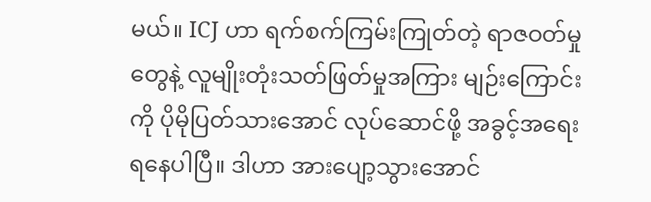မယ်။ ICJ ဟာ ရက်စက်ကြမ်းကြုတ်တဲ့ ရာဇဝတ်မှုတွေနဲ့ လူမျိုးတုံးသတ်ဖြတ်မှုအကြား မျဉ်းကြောင်းကို ပိုမိုပြတ်သားအောင် လုပ်ဆောင်ဖို့ အခွင့်အရေး ရနေပါပြီ။ ဒါဟာ အားပျော့သွားအောင်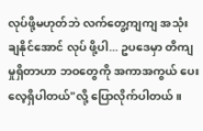လုပ်ဖို့မဟုတ်ဘဲ လက်တွေ့ကျကျ အသုံးချနိုင်အောင် လုပ် ဖို့ပါ... ဥပဒေမှာ တိကျမှုရှိတာဟာ ဘဝတွေကို အကာအကွယ် ပေးလေ့ရှိပါတယ်"လို့ ပြောလိုက်ပါတယ်။